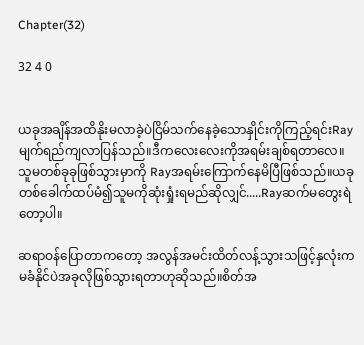Chapter(32)

32 4 0


ယခုအချိန်အထိနိုးမလာခဲ့ပဲငြိမ်သက်နေခဲ့သောနှိုင်းကိုကြည့်ရင်းRayမျက်ရည်ကျလာပြန်သည်။ဒီကလေးလေးကိုအရမ်းချစ်ရတာလေ။သူမတစ်ခုခုဖြစ်သွားမှာကို Rayအရမ်းကြောက်နေမိပြီဖြစ်သည်။ယခုတစ်ခေါက်ထပ်မံ၍သူမကိုဆုံးရှုံးရမည်ဆိုလျှင်.....Rayဆက်မတွေးရဲတော့ပါ။

ဆရာဝန်ပြောတာကတော့ အလွန်အမင်းထိတ်လန့်သွားသဖြင့်နှလုံးကမခံနိုင်ပဲအခုလိုဖြစ်သွားရတာဟုဆိုသည်။စိတ်အ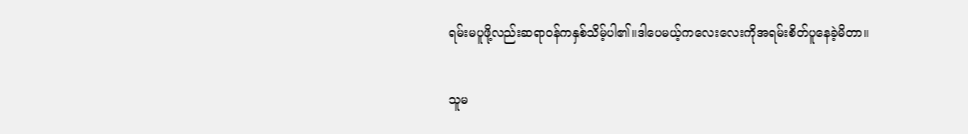ရမ်းမပူဖို့လည်းဆရာဝန်ကနှစ်သိမ့်ပါ၏။ဒါပေမယ့်ကလေးလေးကိုအရမ်းစိတ်ပူနေခဲ့မိတာ။

သူမ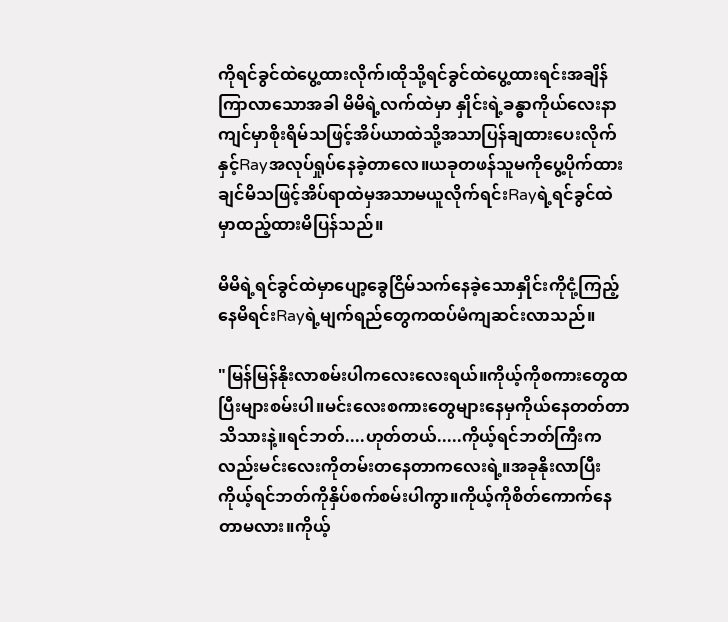ကိုရင်ခွင်ထဲပွေ့ထားလိုက်၊ထိုသို့ရင်ခွင်ထဲ‌ပွေ့ထားရင်းအချိန်ကြာလာသောအခါ မိမိရဲ့လက်ထဲမှာ နှိုင်းရဲ့ခန္ဓာကိုယ်လေးနာကျင်မှာစိုးရိမ်သဖြင့်အိပ်ယာထဲသို့အသာပြန်ချထားပေးလိုက်နှင့်Rayအလုပ်ရှုပ်နေခဲ့တာလေ။ယခုတဖန်သူမကိုပွေ့ပိုက်ထားချင်မိသဖြင့်အိပ်ရာထဲမှအသာမယူလိုက်ရင်းRayရဲ့ရင်ခွင်ထဲမှာထည့်ထားမိပြန်သည်။

မိမိရဲ့ရင်ခွင်ထဲမှာပျော့ခွေငြိမ်သက်နေခဲ့သောနှိုင်းကိုငုံ့ကြည့်နေမိရင်းRayရဲ့မျက်ရည်တွေကထပ်မံကျဆင်းလာသည်။

"မြန်မြန်နိုးလာစမ်းပါကလေးလေးရယ်။ကိုယ့်ကိုစကားတွေထပြီးများစမ်းပါ။မင်းလေးစကားတွေများနေမှကိုယ်နေတတ်တာသိသားနဲ့။ရင်ဘတ်....ဟုတ်တယ်.....ကိုယ့်ရင်ဘတ်ကြီးကလည်းမင်းလေးကိုတမ်းတနေတာကလေးရဲ့။အခုနိုးလာပြီးကိုယ့်ရင်ဘတ်ကိုနှိပ်စက်စမ်းပါကွာ။ကိုယ့်ကိုစိတ်ကောက်နေတာမလား။ကိုယ့်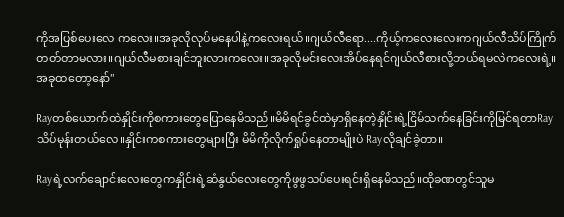ကိုအပြစ်ပေးလေ ကလေး။အခုလိုလုပ်မနေပါနဲ့ကလေးရယ်။ဂျယ်လီရော....ကိုယ့်ကလေးလေးကဂျယ်လီသိပ်ကြိုက်တတ်တာမလား။ဂျယ်လီမစားချင်ဘူးလားကလေး။အခုလိုမင်းလေးအိပ်နေရင်ဂျယ်လီစားလို့ဘယ်ရမလဲကလေးရဲ့။အခုထတော့နော်"

Rayတစ်ယောက်ထဲနှိုင်းကိုစကားတွေပြောနေမိသည်။မိမိရင်ခွင်ထဲမှာရှိနေတဲ့နှိုင်းရဲ့ငြိမ်သက်နေခြင်းကိုမြင်ရတာRayသိပ်မုန်းတယ်လေ။နှိုင်းကစကားတွေများပြီး မိမိကိုလိုက်ရှုပ်နေတာမျိုးပဲ Rayလိုချင်ခဲ့တာ။

Rayရဲ့လက်ချောင်းလေးတွေကနှိုင်းရဲ့ဆံနွယ်လေးတွေကိုဖွဖွသပ်ပေးရင်းရှိနေမိသည်။ထိုခဏတွင်သူမ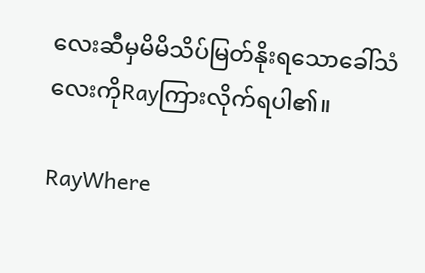လေးဆီမှမိမိသိပ်မြတ်နိုးရသောခေါ်သံလေးကိုRayကြားလိုက်ရပါ၏။

RayWhere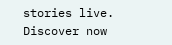stories live. Discover now